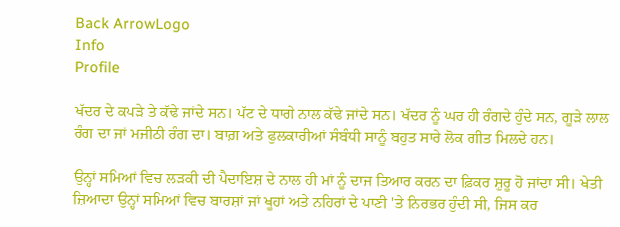Back ArrowLogo
Info
Profile

ਖੱਦਰ ਦੇ ਕਪੜੇ ਤੇ ਕੱਢੇ ਜਾਂਦੇ ਸਨ। ਪੱਟ ਦੇ ਧਾਗੇ ਨਾਲ ਕੱਢੇ ਜਾਂਦੇ ਸਨ। ਖੱਦਰ ਨੂੰ ਘਰ ਹੀ ਰੰਗਦੇ ਹੁੰਦੇ ਸਨ, ਗੂੜੇ ਲਾਲ ਰੰਗ ਦਾ ਜਾਂ ਮਜੀਠੀ ਰੰਗ ਦਾ। ਬਾਗ਼ ਅਤੇ ਫੁਲਕਾਰੀਆਂ ਸੰਬੰਧੀ ਸਾਨੂੰ ਬਹੁਤ ਸਾਰੇ ਲੋਕ ਗੀਤ ਮਿਲਦੇ ਹਨ।

ਉਨ੍ਹਾਂ ਸਮਿਆਂ ਵਿਚ ਲੜਕੀ ਦੀ ਪੈਦਾਇਸ਼ ਦੇ ਨਾਲ ਹੀ ਮਾਂ ਨੂੰ ਦਾਜ ਤਿਆਰ ਕਰਨ ਦਾ ਫ਼ਿਕਰ ਸ਼ੁਰੂ ਹੋ ਜਾਂਦਾ ਸੀ। ਖੇਤੀ ਜ਼ਿਆਦਾ ਉਨ੍ਹਾਂ ਸਮਿਆਂ ਵਿਚ ਬਾਰਸ਼ਾਂ ਜਾਂ ਖੂਹਾਂ ਅਤੇ ਨਹਿਰਾਂ ਦੇ ਪਾਣੀ 'ਤੇ ਨਿਰਭਰ ਹੁੰਦੀ ਸੀ, ਜਿਸ ਕਰ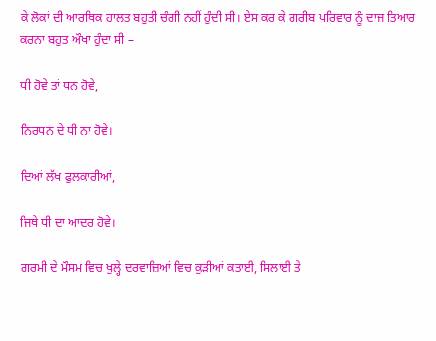ਕੇ ਲੋਕਾਂ ਦੀ ਆਰਥਿਕ ਹਾਲਤ ਬਹੁਤੀ ਚੰਗੀ ਨਹੀਂ ਹੁੰਦੀ ਸੀ। ਏਸ ਕਰ ਕੇ ਗਰੀਬ ਪਰਿਵਾਰ ਨੂੰ ਦਾਜ ਤਿਆਰ ਕਰਨਾ ਬਹੁਤ ਔਖਾ ਹੁੰਦਾ ਸੀ –

ਧੀ ਹੋਵੇ ਤਾਂ ਧਨ ਹੋਵੇ,

ਨਿਰਧਨ ਦੇ ਧੀ ਨਾ ਹੋਵੇ।

ਦਿਆਂ ਲੱਖ ਫੁਲਕਾਰੀਆਂ,

ਜਿਥੇ ਧੀ ਦਾ ਆਦਰ ਹੋਵੇ।

ਗਰਮੀ ਦੇ ਮੌਸਮ ਵਿਚ ਖੁਲ੍ਹੇ ਦਰਵਾਜ਼ਿਆਂ ਵਿਚ ਕੁੜੀਆਂ ਕਤਾਈ, ਸਿਲਾਈ ਤੇ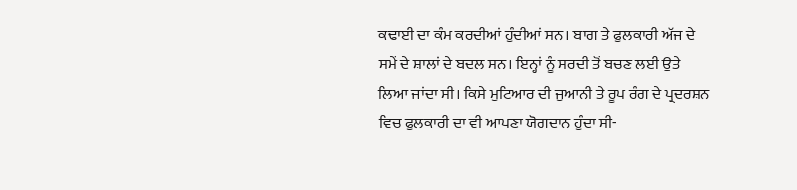ਕਢਾਈ ਦਾ ਕੰਮ ਕਰਦੀਆਂ ਹੁੰਦੀਆਂ ਸਨ। ਬਾਗ ਤੇ ਫੁਲਕਾਰੀ ਅੱਜ ਦੇ ਸਮੇਂ ਦੇ ਸ਼ਾਲਾਂ ਦੇ ਬਦਲ ਸਨ। ਇਨ੍ਹਾਂ ਨੂੰ ਸਰਦੀ ਤੋਂ ਬਚਣ ਲਈ ਉਤੇ ਲਿਆ ਜਾਂਦਾ ਸੀ। ਕਿਸੇ ਮੁਟਿਆਰ ਦੀ ਜੁਆਨੀ ਤੇ ਰੂਪ ਰੰਗ ਦੇ ਪ੍ਰਦਰਸ਼ਨ ਵਿਚ ਫੁਲਕਾਰੀ ਦਾ ਵੀ ਆਪਣਾ ਯੋਗਦਾਨ ਹੁੰਦਾ ਸੀ-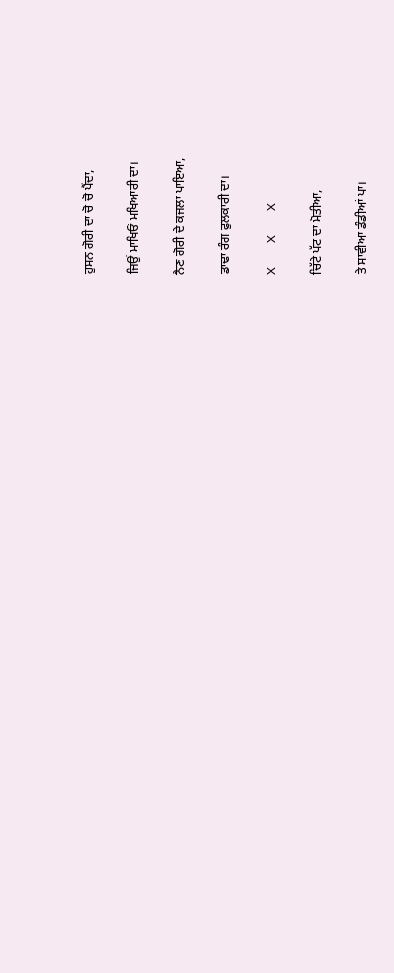ਹੁਸਨ ਗੋਰੀ ਦਾ ਚੋ ਚੋ ਪੈਂਦਾ,

ਜਿਉਂ ਮਾਖਿਓਂ ਮਖਿਆਰੀ ਦਾ।

ਨੈਣ ਗੋਰੀ ਦੇ ਕਜਲਾ ਪਾਇਆ,

ਡਾਢਾ ਰੰਗ ਫੁਲਕਾਰੀ ਦਾ।

X        X        X

ਚਿੱਟੇ ਪੱਟ ਦਾ ਮੋਤੀਆ,

ਤੇ ਸਾਵੀਆ ਡੰਡੀਆਂ ਪਾ।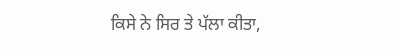ਕਿਸੇ ਨੇ ਸਿਰ ਤੇ ਪੱਲਾ ਕੀਤਾ,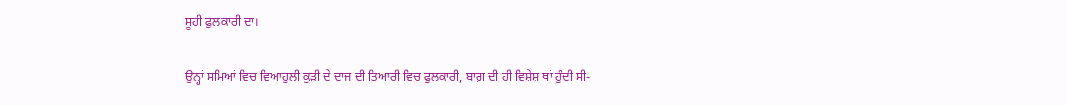ਸੂਹੀ ਫੁਲਕਾਰੀ ਦਾ।

ਉਨ੍ਹਾਂ ਸਮਿਆਂ ਵਿਚ ਵਿਆਹੁਲੀ ਕੁੜੀ ਦੇ ਦਾਜ ਦੀ ਤਿਆਰੀ ਵਿਚ ਫੁਲਕਾਰੀ, ਬਾਗ਼ ਦੀ ਹੀ ਵਿਸ਼ੇਸ਼ ਥਾਂ ਹੁੰਦੀ ਸੀ-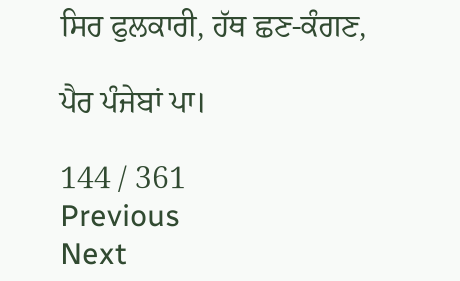ਸਿਰ ਫੁਲਕਾਰੀ, ਹੱਥ ਛਣ-ਕੰਗਣ,

ਪੈਰ ਪੰਜੇਬਾਂ ਪਾ।

144 / 361
Previous
Next